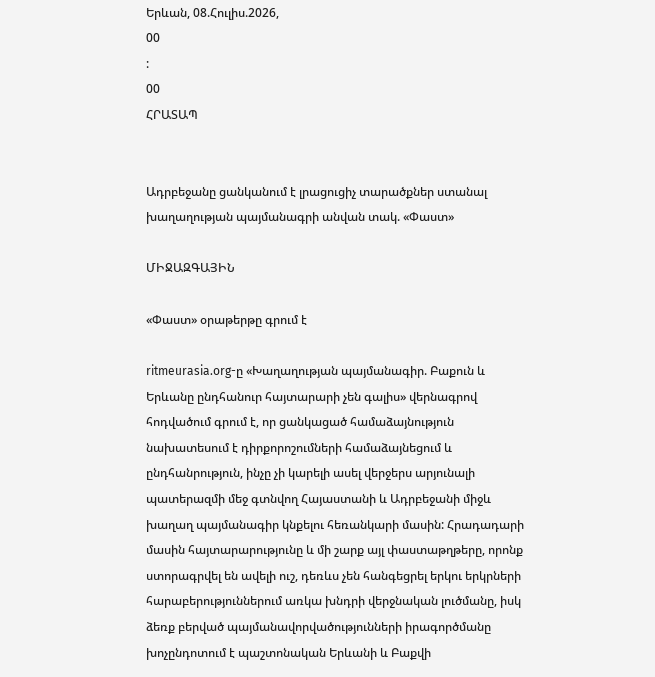Երևան, 08.Հուլիս.2026,
00
:
00
ՀՐԱՏԱՊ


Ադրբեջանը ցանկանում է լրացուցիչ տարածքներ ստանալ խաղաղության պայմանագրի անվան տակ. «Փաստ»

ՄԻՋԱԶԳԱՅԻՆ

«Փաստ» օրաթերթը գրում է

ritmeurasia.org-ը «Խաղաղության պայմանագիր. Բաքուն և Երևանը ընդհանուր հայտարարի չեն գալիս» վերնագրով հոդվածում գրում է, որ ցանկացած համաձայնություն նախատեսում է դիրքորոշումների համաձայնեցում և ընդհանրություն, ինչը չի կարելի ասել վերջերս արյունալի պատերազմի մեջ գտնվող Հայաստանի և Ադրբեջանի միջև խաղաղ պայմանագիր կնքելու հեռանկարի մասին: Հրադադարի մասին հայտարարությունը և մի շարք այլ փաստաթղթերը, որոնք ստորագրվել են ավելի ուշ, դեռևս չեն հանգեցրել երկու երկրների հարաբերություններում առկա խնդրի վերջնական լուծմանը, իսկ ձեռք բերված պայմանավորվածությունների իրագործմանը խոչընդոտում է պաշտոնական Երևանի և Բաքվի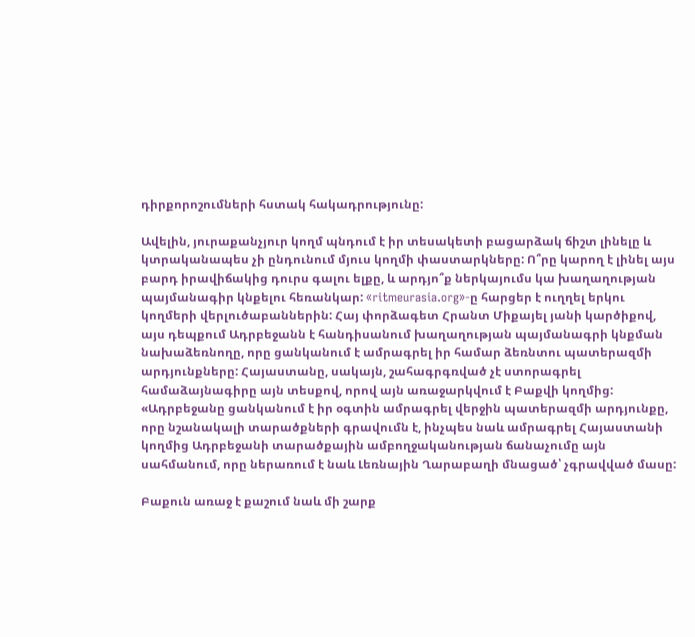դիրքորոշումների հստակ հակադրությունը:

Ավելին, յուրաքանչյուր կողմ պնդում է իր տեսակետի բացարձակ ճիշտ լինելը և կտրականապես չի ընդունում մյուս կողմի փաստարկները: Ո՞րը կարող է լինել այս բարդ իրավիճակից դուրս գալու ելքը, և արդյո՞ք ներկայումս կա խաղաղության պայմանագիր կնքելու հեռանկար: «ritmeurasia.org»-ը հարցեր է ուղղել երկու կողմերի վերլուծաբաններին: Հայ փորձագետ Հրանտ Միքայել յանի կարծիքով, այս դեպքում Ադրբեջանն է հանդիսանում խաղաղության պայմանագրի կնքման նախաձեռնողը, որը ցանկանում է ամրագրել իր համար ձեռնտու պատերազմի արդյունքները: Հայաստանը, սակայն, շահագրգռված չէ ստորագրել համաձայնագիրը այն տեսքով, որով այն առաջարկվում է Բաքվի կողմից: «Ադրբեջանը ցանկանում է իր օգտին ամրագրել վերջին պատերազմի արդյունքը, որը նշանակալի տարածքների գրավումն է, ինչպես նաև ամրագրել Հայաստանի կողմից Ադրբեջանի տարածքային ամբողջականության ճանաչումը այն սահմանում, որը ներառում է նաև Լեռնային Ղարաբաղի մնացած՝ չգրավված մասը:

Բաքուն առաջ է քաշում նաև մի շարք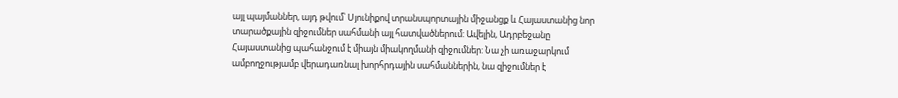այլ պայմաններ, այդ թվում՝ Սյունիքով տրանսպորտային միջանցք և Հայաստանից նոր տարածքային զիջումներ սահմանի այլ հատվածներում: Ավելին, Ադրբեջանը Հայաստանից պահանջում է միայն միակողմանի զիջումներ: Նա չի առաջարկում ամբողջությամբ վերադառնալ խորհրդային սահմաններին, նա զիջումներ է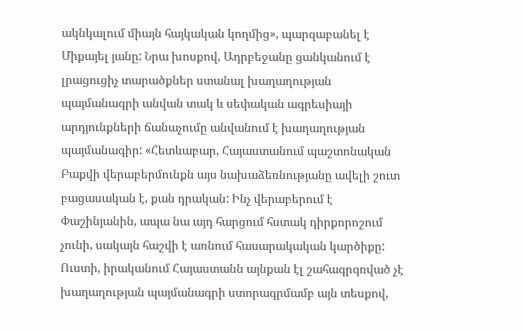ակնկալում միայն հայկական կողմից», պարզաբանել է Միքայել յանը: Նրա խոսքով, Ադրբեջանը ցանկանում է լրացուցիչ տարածքներ ստանալ խաղաղության պայմանագրի անվան տակ և սեփական ագրեսիայի արդյունքների ճանաչումը անվանում է խաղաղության պայմանագիր: «Հետևաբար, Հայաստանում պաշտոնական Բաքվի վերաբերմունքն այս նախաձեռնությանը ավելի շուտ բացասական է, քան դրական: Ինչ վերաբերում է Փաշինյանին, ապա նա այդ հարցում հստակ դիրքորոշում չունի, սակայն հաշվի է առնում հասարակական կարծիքը: Ուստի, իրականում Հայաստանն այնքան էլ շահագրգռված չէ խաղաղության պայմանագրի ստորագրմամբ այն տեսքով,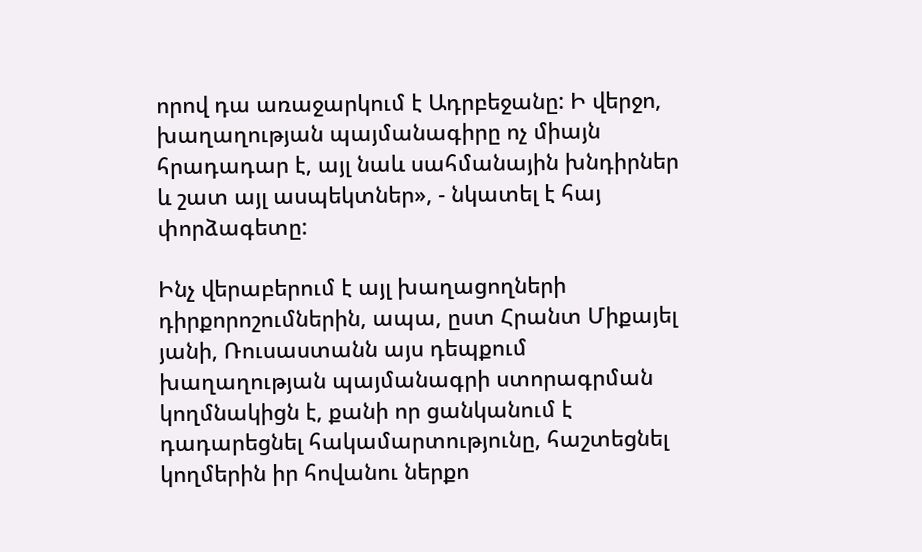որով դա առաջարկում է Ադրբեջանը: Ի վերջո, խաղաղության պայմանագիրը ոչ միայն հրադադար է, այլ նաև սահմանային խնդիրներ և շատ այլ ասպեկտներ», - նկատել է հայ փորձագետը:

Ինչ վերաբերում է այլ խաղացողների դիրքորոշումներին, ապա, ըստ Հրանտ Միքայել յանի, Ռուսաստանն այս դեպքում խաղաղության պայմանագրի ստորագրման կողմնակիցն է, քանի որ ցանկանում է դադարեցնել հակամարտությունը, հաշտեցնել կողմերին իր հովանու ներքո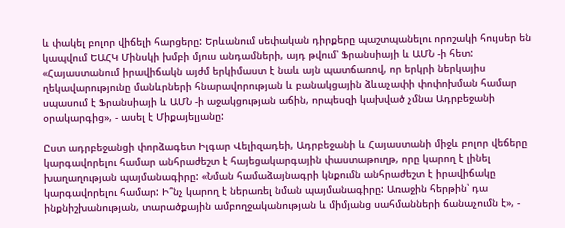և փակել բոլոր վիճելի հարցերը: Երևանում սեփական դիրքերը պաշտպանելու որոշակի հույսեր են կապվում ԵԱՀԿ Մինսկի խմբի մյուս անդամների, այդ թվում՝ Ֆրանսիայի և ԱՄՆ -ի հետ: «Հայաստանում իրավիճակն այժմ երկիմաստ է նաև այն պատճառով, որ երկրի ներկայիս ղեկավարությունը մանևրների հնարավորության և բանակցային ձևաչափի փոփոխման համար սպասում է Ֆրանսիայի և ԱՄՆ -ի աջակցության աճին, որպեսզի կախված չմնա Ադրբեջանի օրակարգից», - ասել է Միքայելյանը:

Ըստ ադրբեջանցի փորձագետ Իլգար Վելիզադեի, Ադրբեջանի և Հայաստանի միջև բոլոր վեճերը կարգավորելու համար անհրաժեշտ է հայեցակարգային փաստաթուղթ, որը կարող է լինել խաղաղության պայմանագիրը: «Նման համաձայնագրի կնքումն անհրաժեշտ է իրավիճակը կարգավորելու համար: Ի՞նչ կարող է ներառել նման պայմանագիրը: Առաջին հերթին՝ դա ինքնիշխանության, տարածքային ամբողջականության և միմյանց սահմանների ճանաչումն է», -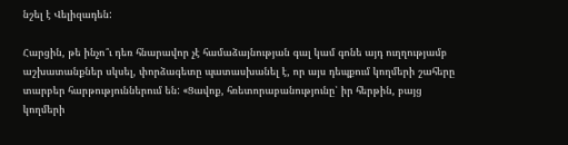նշել է Վելիզադեն:

Հարցին, թե ինչո՞ւ դեռ հնարավոր չէ համաձայնության գալ կամ գոնե այդ ուղղությամբ աշխատանքներ սկսել, փորձագետը պատասխանել է, որ այս դեպքում կողմերի շահերը տարբեր հարթություններում են: «Ցավոք, հռետորաբանությունը՝ իր հերթին, բայց կողմերի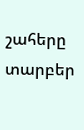շահերը տարբեր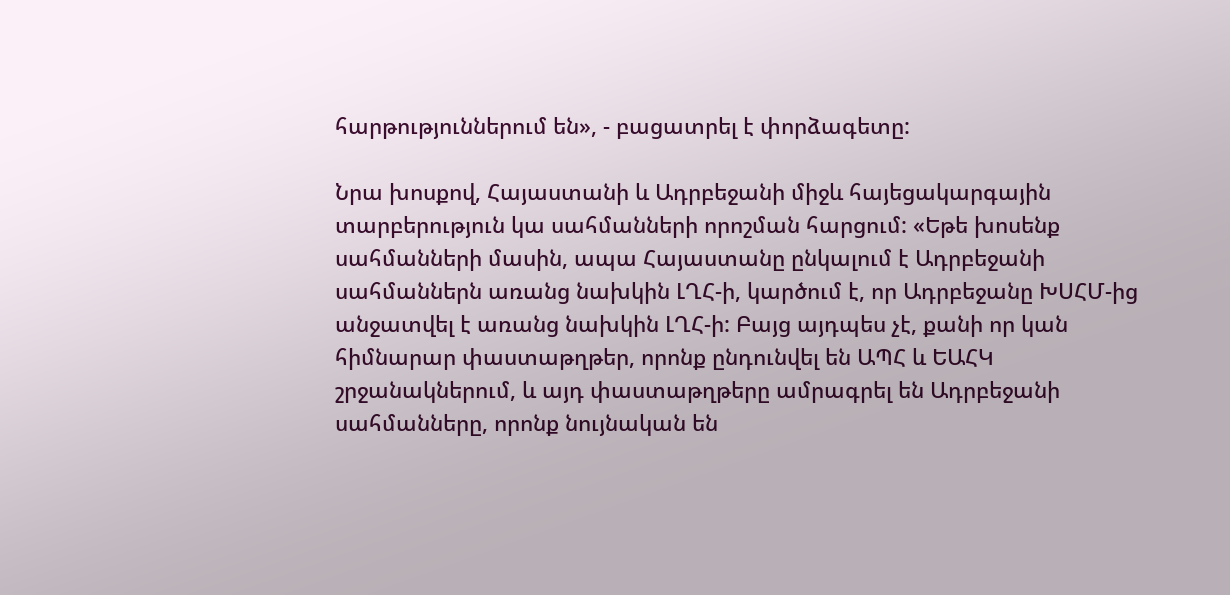հարթություններում են», - բացատրել է փորձագետը:

Նրա խոսքով, Հայաստանի և Ադրբեջանի միջև հայեցակարգային տարբերություն կա սահմանների որոշման հարցում: «Եթե խոսենք սահմանների մասին, ապա Հայաստանը ընկալում է Ադրբեջանի սահմաններն առանց նախկին ԼՂՀ-ի, կարծում է, որ Ադրբեջանը ԽՍՀՄ-ից անջատվել է առանց նախկին ԼՂՀ-ի: Բայց այդպես չէ, քանի որ կան հիմնարար փաստաթղթեր, որոնք ընդունվել են ԱՊՀ և ԵԱՀԿ շրջանակներում, և այդ փաստաթղթերը ամրագրել են Ադրբեջանի սահմանները, որոնք նույնական են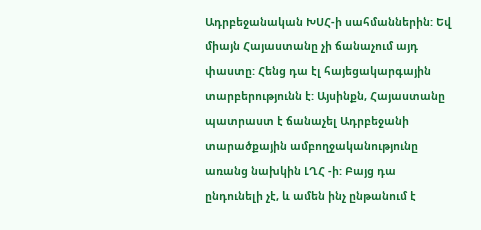Ադրբեջանական ԽՍՀ-ի սահմաններին: Եվ միայն Հայաստանը չի ճանաչում այդ փաստը: Հենց դա էլ հայեցակարգային տարբերությունն է: Այսինքն, Հայաստանը պատրաստ է ճանաչել Ադրբեջանի տարածքային ամբողջականությունը առանց նախկին ԼՂՀ -ի: Բայց դա ընդունելի չէ, և ամեն ինչ ընթանում է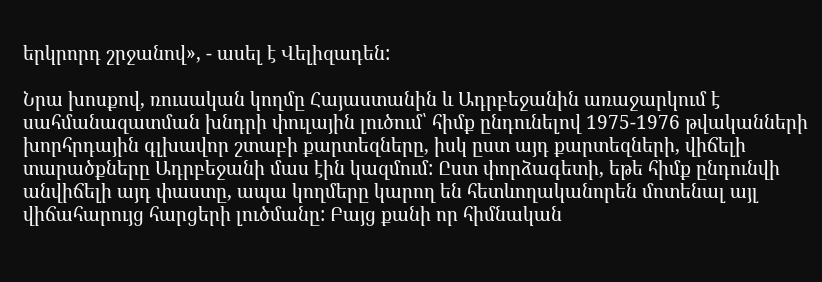երկրորդ շրջանով», - ասել է Վելիզադեն:

Նրա խոսքով, ռուսական կողմը Հայաստանին և Ադրբեջանին առաջարկում է սահմանազատման խնդրի փուլային լուծում՝ հիմք ընդունելով 1975-1976 թվականների խորհրդային գլխավոր շտաբի քարտեզները, իսկ ըստ այդ քարտեզների, վիճելի տարածքները Ադրբեջանի մաս էին կազմում: Ըստ փորձագետի, եթե հիմք ընդունվի անվիճելի այդ փաստը, ապա կողմերը կարող են հետևողականորեն մոտենալ այլ վիճահարույց հարցերի լուծմանը: Բայց քանի որ հիմնական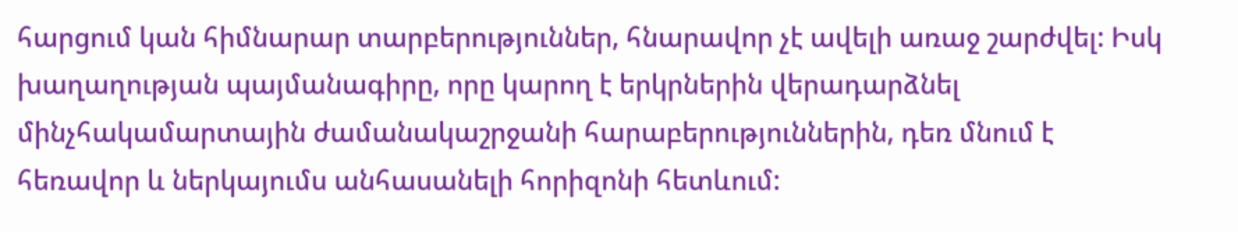հարցում կան հիմնարար տարբերություններ, հնարավոր չէ ավելի առաջ շարժվել: Իսկ խաղաղության պայմանագիրը, որը կարող է երկրներին վերադարձնել մինչհակամարտային ժամանակաշրջանի հարաբերություններին, դեռ մնում է հեռավոր և ներկայումս անհասանելի հորիզոնի հետևում: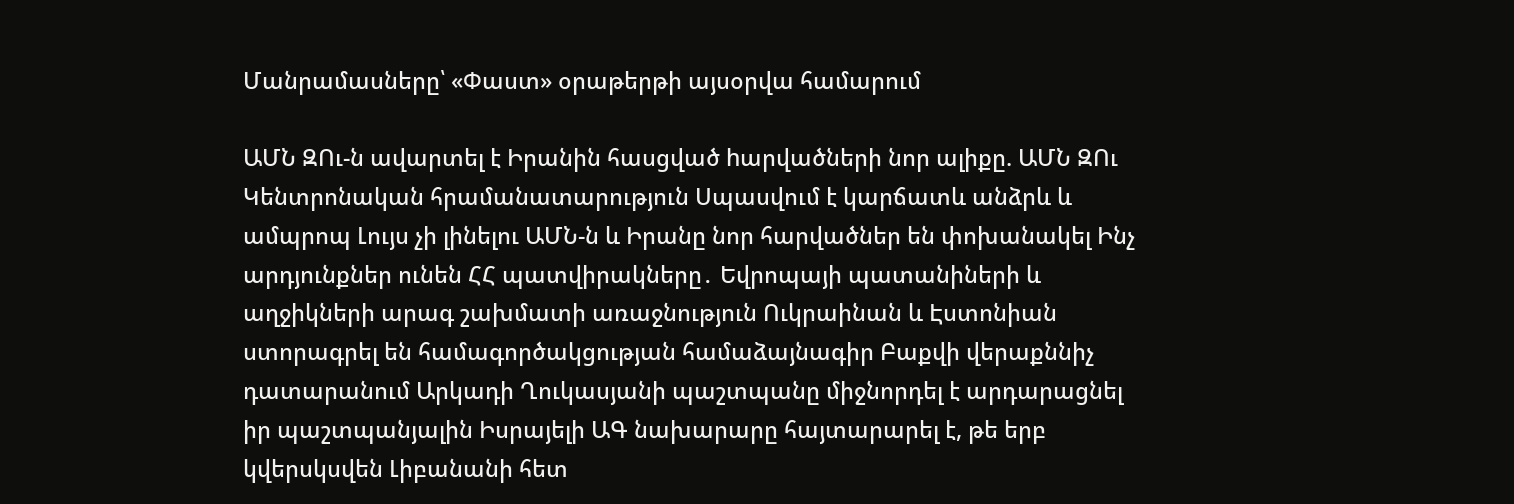Մանրամասները՝ «Փաստ» օրաթերթի այսօրվա համարում

ԱՄՆ ԶՈւ-ն ավարտել է Իրանին հասցված hարվածների նոր ալիքը. ԱՄՆ ԶՈւ Կենտրոնական հրամանատարություն Սպասվում է կարճատև անձրև և ամպրոպ Լույս չի լինելու ԱՄՆ-ն և Իրանը նոր հարվածներ են փոխանակել Ինչ արդյունքներ ունեն ՀՀ պատվիրակները․ Եվրոպայի պատանիների և աղջիկների արագ շախմատի առաջնություն Ուկրաինան և Էստոնիան ստորագրել են համագործակցության համաձայնագիր Բաքվի վերաքննիչ դատարանում Արկադի Ղուկասյանի պաշտպանը միջնորդել է արդարացնել իր պաշտպանյալին Իսրայելի ԱԳ նախարարը հայտարարել է, թե երբ կվերսկսվեն Լիբանանի հետ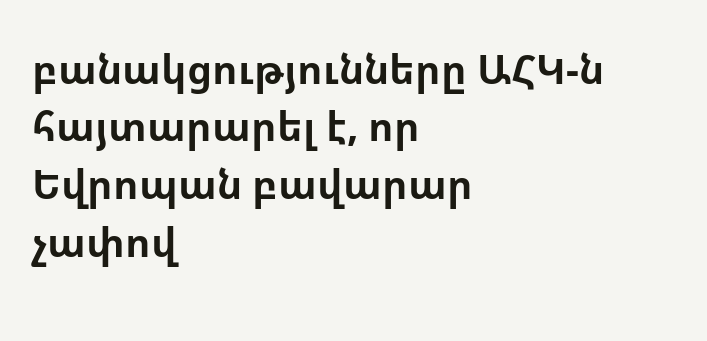բանակցությունները ԱՀԿ-ն հայտարարել է, որ Եվրոպան բավարար չափով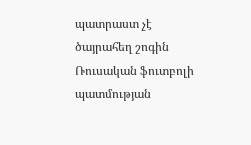պատրաստ չէ ծայրահեղ շոգին Ռուսական ֆուտբոլի պատմության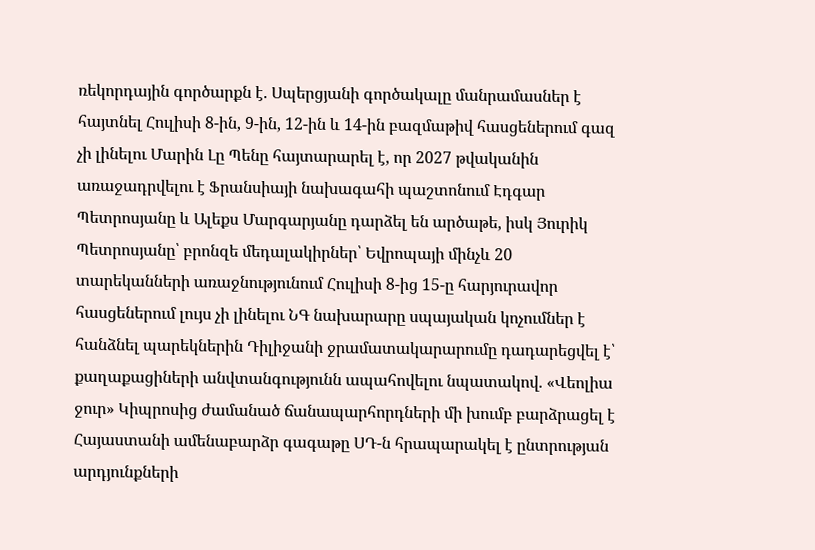ռեկորդային գործարքն է. Սպերցյանի գործակալը մանրամասներ է հայտնել Հուլիսի 8-ին, 9-ին, 12-ին և 14-ին բազմաթիվ հասցեներում գազ չի լինելու Մարին Լը Պենը հայտարարել է, որ 2027 թվականին առաջադրվելու է Ֆրանսիայի նախագահի պաշտոնում Էդգար Պետրոսյանը և Ալեքս Մարգարյանը դարձել են արծաթե, իսկ Յուրիկ Պետրոսյանը՝ բրոնզե մեդալակիրներ՝ Եվրոպայի մինչև 20 տարեկանների առաջնությունում Հուլիսի 8-ից 15-ը հարյուրավոր հասցեներում լույս չի լինելու ՆԳ նախարարը սպայական կոչումներ է հանձնել պարեկներին Դիլիջանի ջրամատակարարումը դադարեցվել է՝ քաղաքացիների անվտանգությունն ապահովելու նպատակով. «Վեոլիա ջուր» Կիպրոսից ժամանած ճանապարհորդների մի խումբ բարձրացել է Հայաստանի ամենաբարձր գագաթը ՍԴ-ն հրապարակել է ընտրության արդյունքների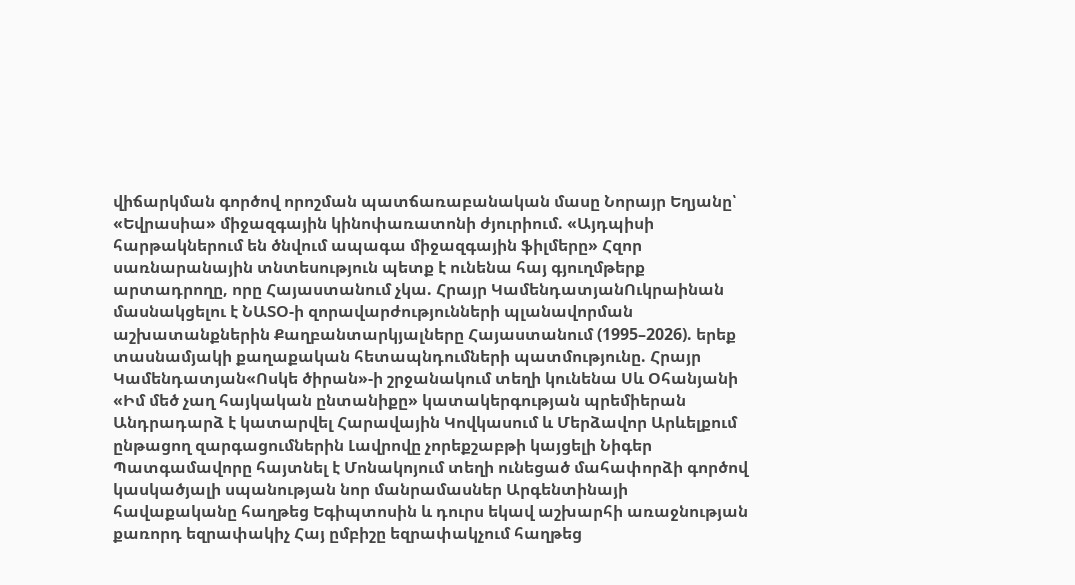վիճարկման գործով որոշման պատճառաբանական մասը Նորայր Եղյանը՝ «Եվրասիա» միջազգային կինոփառատոնի ժյուրիում. «Այդպիսի հարթակներում են ծնվում ապագա միջազգային ֆիլմերը» Հզոր սառնարանային տնտեսություն պետք է ունենա հայ գյուղմթերք արտադրողը, որը Հայաստանում չկա. Հրայր ԿամենդատյանՈւկրաինան մասնակցելու է ՆԱՏՕ-ի զորավարժությունների պլանավորման աշխատանքներին Քաղբանտարկյալները Հայաստանում (1995–2026). երեք տասնամյակի քաղաքական հետապնդումների պատմությունը. Հրայր Կամենդատյան«Ոսկե ծիրան»-ի շրջանակում տեղի կունենա Սև Օհանյանի «Իմ մեծ չաղ հայկական ընտանիքը» կատակերգության պրեմիերան Անդրադարձ է կատարվել Հարավային Կովկասում և Մերձավոր Արևելքում ընթացող զարգացումներին Լավրովը չորեքշաբթի կայցելի Նիգեր Պատգամավորը հայտնել է Մոնակոյում տեղի ունեցած մահափորձի գործով կասկածյալի սպանության նոր մանրամասներ Արգենտինայի հավաքականը հաղթեց Եգիպտոսին և դուրս եկավ աշխարհի առաջնության քառորդ եզրափակիչ Հայ ըմբիշը եզրափակչում հաղթեց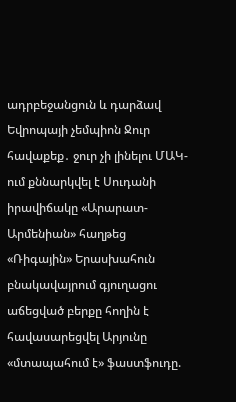ադրբեջանցուն և դարձավ Եվրոպայի չեմպիոն Ջուր հավաքեք․ ջուր չի լինելու ՄԱԿ-ում քննարկվել է Սուդանի իրավիճակը «Արարատ-Արմենիան» հաղթեց «Ռիգային» Երասխահուն բնակավայրում գյուղացու աճեցված բերքը հողին է հավասարեցվել Արյունը «մտապահում է» ֆաստֆուդը.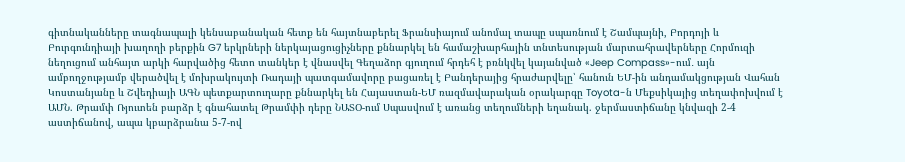գիտնականները տագնապալի կենսաբանական հետք են հայտնաբերել Ֆրանսիայում անոմալ տապը սպառնում է Շամպայնի, Բորդոյի և Բուրգունդիայի խաղողի բերքին G7 երկրների ներկայացուցիչները քննարկել են համաշխարհային տնտեսության մարտահրավերները Հորմուզի նեղուցում անհայտ արկի հարվածից հետո տանկեր է վնասվել Գեղաձոր գյուղում հրդեհ է բռնկվել կայանված «Jeep Compass»-ում․ այն ամբողջությամբ վերածվել է մոխրակույտի Ռադայի պատգամավորը բացառել է Բանդերայից հրաժարվելը՝ հանուն ԵՄ-ին անդամակցության Վահան Կոստանյանը և Շվեդիայի ԱԳՆ պետքարտուղարը քննարկել են Հայաստան-ԵՄ ռազմավարական օրակարգը Toyota-ն Մեքսիկայից տեղափոխվում է ԱՄՆ. Թրամփ Ռյուտեն բարձր է գնահատել Թրամփի դերը ՆԱՏՕ-ում Սպասվում է առանց տեղումների եղանակ. ջերմաստիճանը կնվազի 2-4 աստիճանով, ապա կբարձրանա 5-7-ով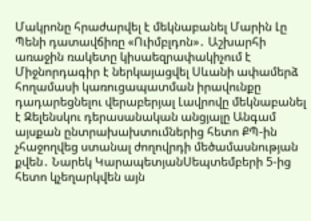Մակրոնը հրաժարվել է մեկնաբանել Մարին Լը Պենի դատավճիռը «Ուիմբլդոն»․ Աշխարհի առաջին ռակետը կիսաեզրափակիչում է Միջնորդագիր է ներկայացվել Սևանի ափամերձ հողամասի կառուցապատման իրավունքը դադարեցնելու վերաբերյալ Լավրովը մեկնաբանել է Զելենսկու դերասանական անցյալը Անգամ այսքան ընտրախախտումներից հետո ՔՊ-ին չհաջողվեց ստանալ ժողովրդի մեծամասնության քվեն․ Նարեկ ԿարապետյանՍեպտեմբերի 5-ից հետո կչեղարկվեն այն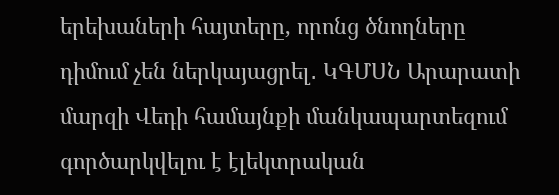երեխաների հայտերը, որոնց ծնողները դիմում չեն ներկայացրել․ ԿԳՄՍՆ Արարատի մարզի Վեդի համայնքի մանկապարտեզում գործարկվելու է էլեկտրական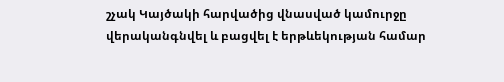շչակ Կայծակի հարվածից վնասված կամուրջը վերականգնվել և բացվել է երթևեկության համար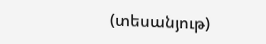(տեսանյութ)